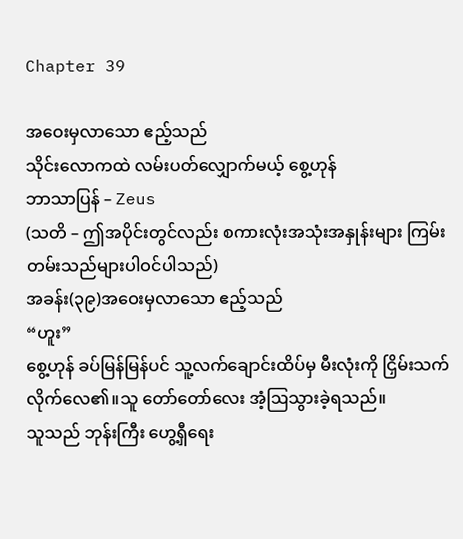Chapter 39

အဝေးမှလာသော ဧည့်သည်
သိုင်းလောကထဲ လမ်းပတ်လျှောက်မယ့် စွေ့ဟုန်
ဘာသာပြန် – Zeus
(သတိ – ဤအပိုင်းတွင်လည်း စကားလုံးအသုံးအနှုန်းများ ကြမ်းတမ်းသည်များပါဝင်ပါသည်)
အခန်း(၃၉)အဝေးမှလာသော ဧည့်သည်
“ဟူး”
စွေ့ဟုန် ခပ်မြန်မြန်ပင် သူ့လက်ချောင်းထိပ်မှ မီးလုံးကို ငြှိမ်းသက်လိုက်လေ၏။သူ တော်တော်လေး အံ့ဩသွားခဲ့ရသည်။
သူသည် ဘုန်းကြီး ဟွေ့ရှီရေး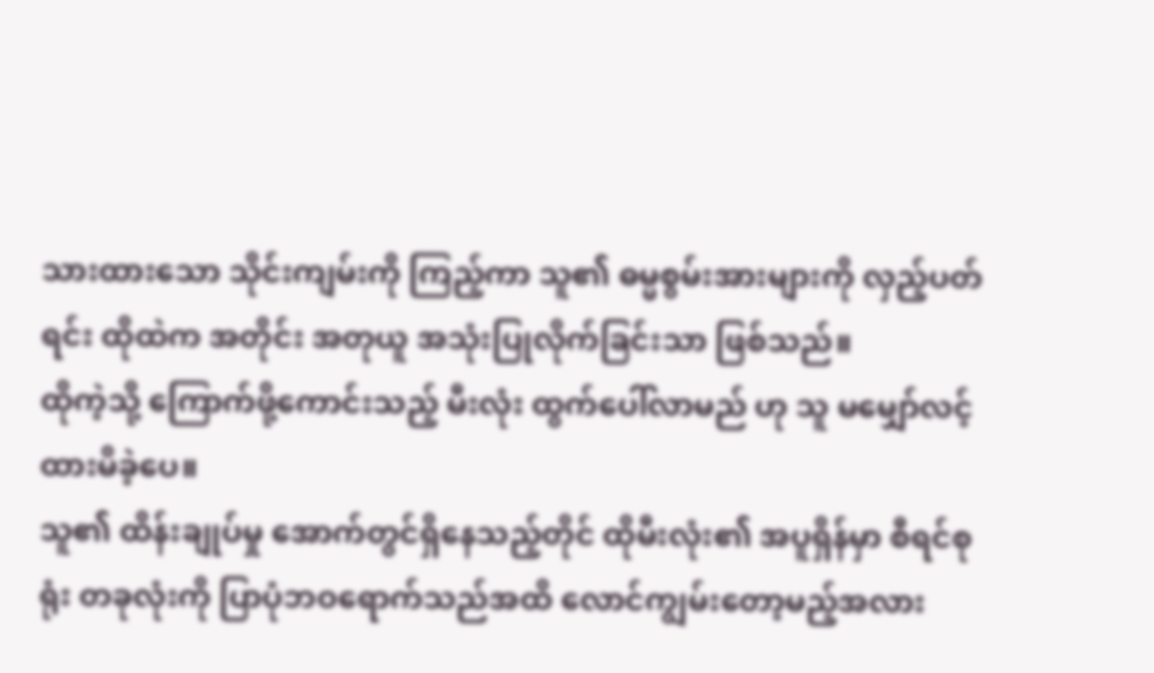သားထားသော သိုင်းကျမ်းကို ကြည့်ကာ သူ၏ ဓမ္မစွမ်းအားများကို လှည့်ပတ်ရင်း ထိုထဲက အတိုင်း အတုယူ အသုံးပြုလိုက်ခြင်းသာ ဖြစ်သည်။
ထိုကဲ့သို့ ကြောက်ဖို့ကောင်းသည့် မီးလုံး ထွက်ပေါ်လာမည် ဟု သူ မမျှော်လင့်ထားမိခဲ့ပေ။
သူ၏ ထိန်းချုပ်မှု အောက်တွင်ရှိနေသည့်တိုင် ထိုမီးလုံး၏ အပူရှိန်မှာ စီရင်စုရုံး တခုလုံးကို ပြာပုံဘဝရောက်သည်အထိ လောင်ကျွမ်းတော့မည့်အလား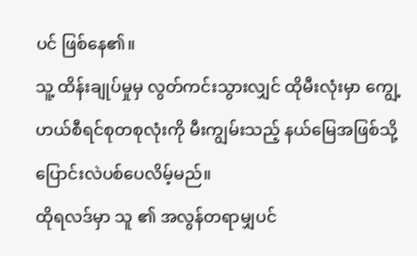ပင် ဖြစ်နေ၏။
သူ့ ထိန်းချုပ်မှုမှ လွတ်ကင်းသွားလျှင် ထိုမီးလုံးမှာ ကျွေ့ဟယ်စီရင်စုတစုလုံးကို မီးကျွမ်းသည့် နယ်မြေအဖြစ်သို့ ပြောင်းလဲပစ်ပေလိမ့်မည်။
ထိုရလဒ်မှာ သူ ၏ အလွန်တရာမျှပင်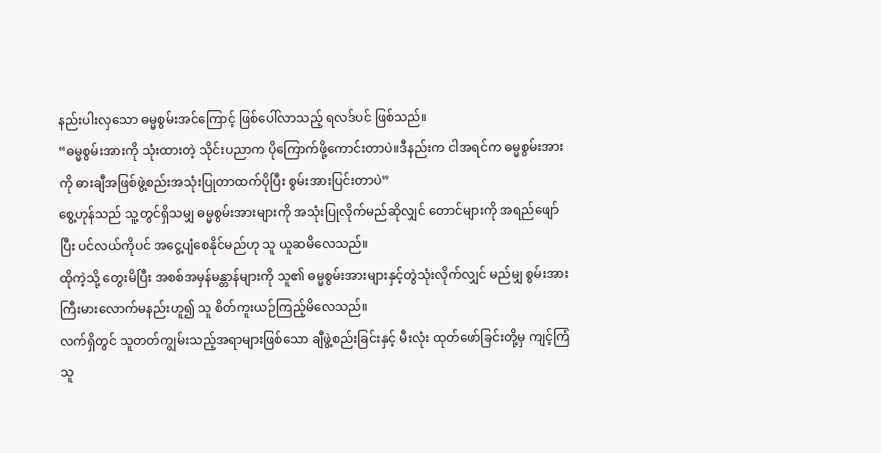နည်းပါးလှသော ဓမ္မစွမ်းအင်ကြောင့် ဖြစ်ပေါ်လာသည့် ရလဒ်ပင် ဖြစ်သည်။
“ဓမ္မစွမ်းအားကို သုံးထားတဲ့ သိုင်းပညာက ပိုကြောက်ဖို့ကောင်းတာပဲ။ဒီနည်းက ငါအရင်က ဓမ္မစွမ်းအားကို ဓားချီအဖြစ်ဖွဲ့စည်းအသုံးပြုတာထက်ပိုပြီး စွမ်းအားပြင်းတာပဲ”
စွေ့ဟုန်သည် သူ့တွင်ရှိသမျှ ဓမ္မစွမ်းအားများကို အသုံးပြုလိုက်မည်ဆိုလျှင် တောင်များကို အရည်ဖျော်ပြီး ပင်လယ်ကိုပင် အငွေ့ပျံစေနိုင်မည်ဟု သူ ယူဆမိလေသည်။
ထိုကဲ့သို့ တွေးမိပြီး အစစ်အမှန်မန္တာန်များကို သူ၏ ဓမ္မစွမ်းအားများနှင့်တွဲသုံးလိုက်လျှင် မည်မျှ စွမ်းအားကြီးမားလောက်မနည်းဟူ၍ သူ ‌စိတ်ကူးယဉ်ကြည့်မိလေသည်။
လက်ရှိတွင် သူတတ်ကျွမ်းသည့်အရာများဖြစ်သော ချီဖွဲ့စည်းခြင်းနှင့် မီးလုံး ထုတ်ဖော်ခြင်းတို့မှ ကျင့်ကြံသူ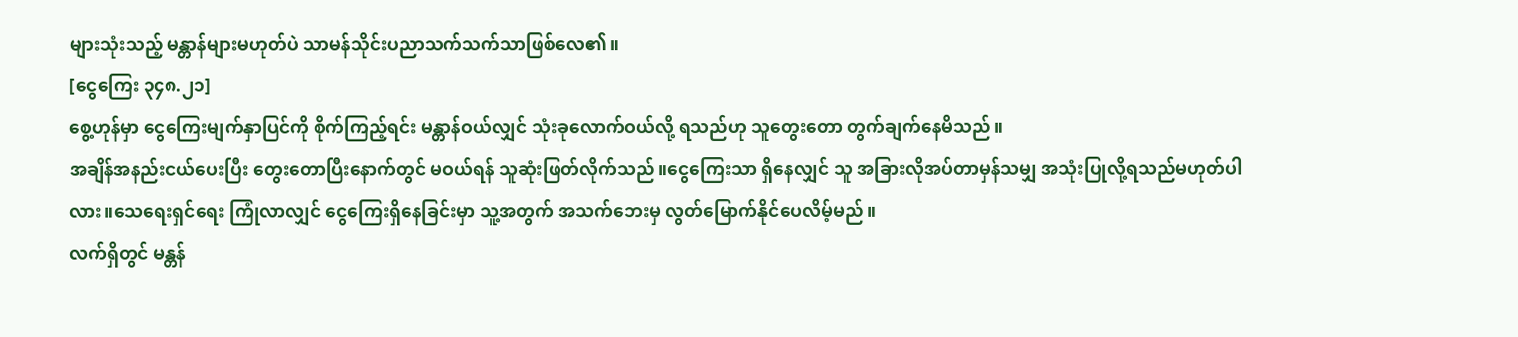များသုံးသည့် မန္တာန်များမဟုတ်ပဲ သာမန်သိုင်းပညာသက်သက်သာဖြစ်လေ၏။
[ငွေကြေး ၃၄၈.၂၁]
စွေ့ဟုန်မှာ ငွေကြေးမျက်နှာပြင်ကို စိုက်ကြည့်ရင်း မန္တာန်ဝယ်လျှင် သုံးခုလောက်ဝယ်လို့ ရသည်ဟု သူတွေးတော တွက်ချက်နေမိသည်။
အချိန်အနည်းငယ်ပေးပြီး တွေးတောပြီးနောက်တွင် မဝယ်ရန် သူဆုံးဖြတ်လိုက်သည်။ငွေကြေးသာ ရှိနေလျှင် သူ အခြားလိုအပ်တာမှန်သမျှ အသုံးပြုလို့ရသည်မဟုတ်ပါလား။သေရေးရှင်ရေး ကြုံလာလျှင် ငွေကြေးရှိနေခြင်းမှာ သူ့အတွက် အသက်ဘေးမှ လွတ်မြောက်နိုင်ပေလိမ့်မည်။
လက်ရှိတွင် မန္တန်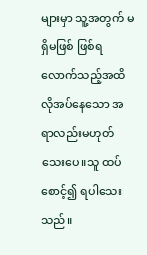များမှာ သူ့အတွက် မရှိမဖြစ်‌ ဖြစ်ရလောက်သည့်အထိ လိုအပ်နေသော အရာလည်းမဟုတ်သေးပေ။သူ ထပ်စောင့်၍ ရပါသေးသည်။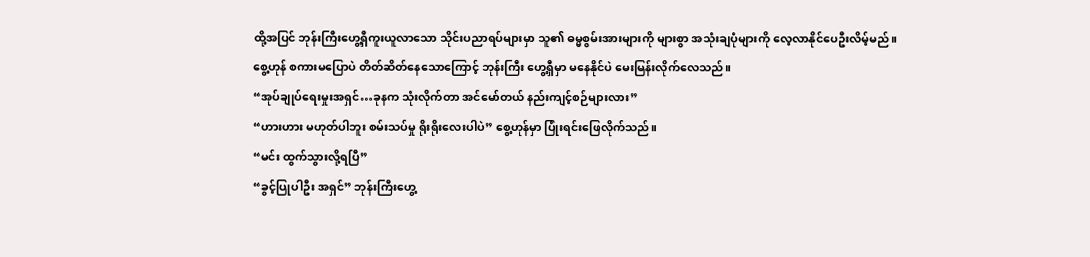ထို့အပြင် ဘုန်းကြီးဟွေ့ရှီကူးယူလာသော သိုင်းပညာရပ်များမှာ သူ၏ ဓမ္မစွမ်းအားများကို များစွာ အသုံးချပုံများကို လေ့လာနိုင်ပေဦးလိမ့်မည်။
စွေ့ဟုန် စကားမပြောပဲ တိတ်ဆိတ်နေသောကြောင့် ဘုန်းကြီး ဟွေ့ရှီမှာ မနေနိုင်ပဲ မေးမြန်းလိုက်လေသည်။
“အုပ်ချုပ်ရေးမှုးအရှင်…ခုနက သုံးလိုက်တာ အင်မော်တယ် နည်းကျင့်စဉ်များလား”
“ဟားဟား မဟုတ်ပါဘူး စမ်းသပ်မှု ရိုးရိုးလေးပါပဲ” စွေ့ဟုန်မှာ ပြုံးရင်းဖြေလိုက်သည်။
“မင်း ထွက်သွားလို့ရပြီ”
“ခွင့်ပြုပါဦး အရှင်” ဘုန်းကြီးဟွေ့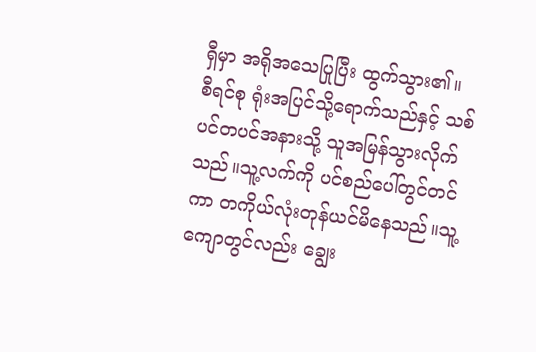ရှီမှာ အရိုအသေပြုပြီး ထွက်သွား၏။
စီရင်စု ရုံးအပြင်သို့ရောက်သည်နှင့် သစ်ပင်တပင်အနားသို့ သူအမြန်သွားလိုက်သည်။သူ့လက်ကို ပင်စည်ပေါ်တွင်တင်ကာ တကိုယ်လုံးတုန်ယင်မိနေသည်။သူ့ကျောတွင်လည်း ချွေး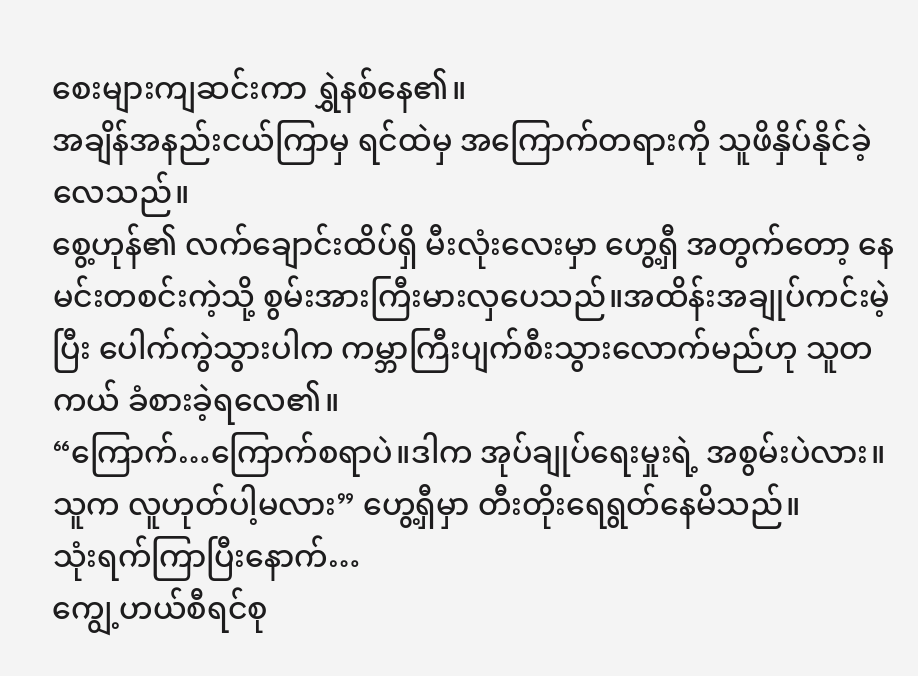စေးများကျဆင်းကာ ရွှဲနစ်နေ၏။
အချိန်အနည်းငယ်ကြာမှ ရင်ထဲမှ အကြောက်တရားကို သူဖိနှိပ်နိုင်ခဲ့လေသည်။
စွေ့ဟုန်၏ လက်ချောင်းထိပ်ရှိ မီးလုံးလေးမှာ ဟွေ့ရှီ အတွက်တော့ နေမင်းတစင်းကဲ့သို့ စွမ်းအားကြီးမားလှပေသည်။အထိန်းအချုပ်ကင်းမဲ့ပြီး ပေါက်ကွဲသွားပါက ကမ္ဘာကြီးပျက်စီးသွားလောက်မည်ဟု သူတကယ် ခံစားခဲ့ရလေ၏။
“ကြောက်…ကြောက်စရာပဲ။ဒါက အုပ်ချုပ်ရေးမှုးရဲ့ အစွမ်းပဲလား။သူက လူဟုတ်ပါ့မလား” ဟွေ့ရှီမှာ တီးတိုးရေရွတ်နေမိသည်။
သုံးရက်ကြာပြီးနောက်…
ကျွေ့ဟယ်စီရင်စု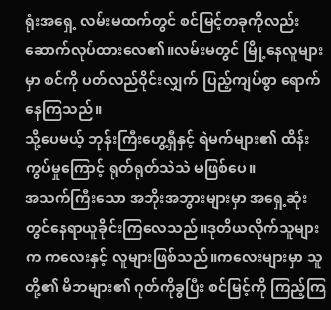ရုံးအရှေ့ လမ်းမထက်တွင် စင်မြင့်တခုကိုလည်း ဆောက်လုပ်ထားလေ၏။လမ်းမတွင် မြို့နေလူများမှာ စင်ကို ပတ်လည်ဝိုင်းလျှက် ပြည့်ကျပ်စွာ ရောက်နေကြသည်။
သို့ပေမယ့် ဘုန်းကြီးဟွေ့ရှီနှင့် ရဲမက်များ၏ ထိန်းကွပ်မှုကြောင့် ရုတ်ရုတ်သဲသဲ မဖြစ်ပေ။
အသက်ကြီးသော အဘိုးအဘွားများမှာ အရှေ့ဆုံးတွင်နေရာယူခိုင်းကြလေသည်။ဒုတိယလိုက်သူများက ကလေးနှင့် လူများဖြစ်သည်။ကလေးများမှာ သူတို့၏ မိဘများ၏ ဂုတ်ကိုခွပြီး စင်‌မြင့်ကို ကြည့်ကြ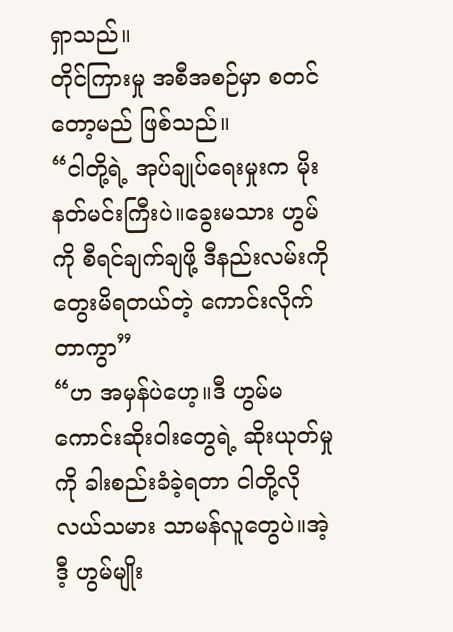ရှာသည်။
တိုင်ကြားမှု အစီအစဉ်မှာ စတင်တော့မည် ဖြစ်သည်။
“ငါတို့ရဲ့ အုပ်ချုပ်ရေးမှုးက မိုးနတ်မင်းကြီးပဲ။ခွေးမသား ဟွမ်ကို စီရင်ချက်ချဖို့ ဒီနည်းလမ်းကို တွေးမိရတယ်တဲ့ ကောင်းလိုက်တာကွာ”
“ဟ အမှန်ပဲဟေ့။ဒီ ဟွမ်မကောင်းဆိုးဝါးတွေရဲ့ ဆိုးယုတ်မှုကို ခါးစည်းခံခဲ့ရတာ ငါတို့လို လယ်သမား သာမန်လူတွေပဲ။အဲ့ဒီ့ ဟွမ်မျိုး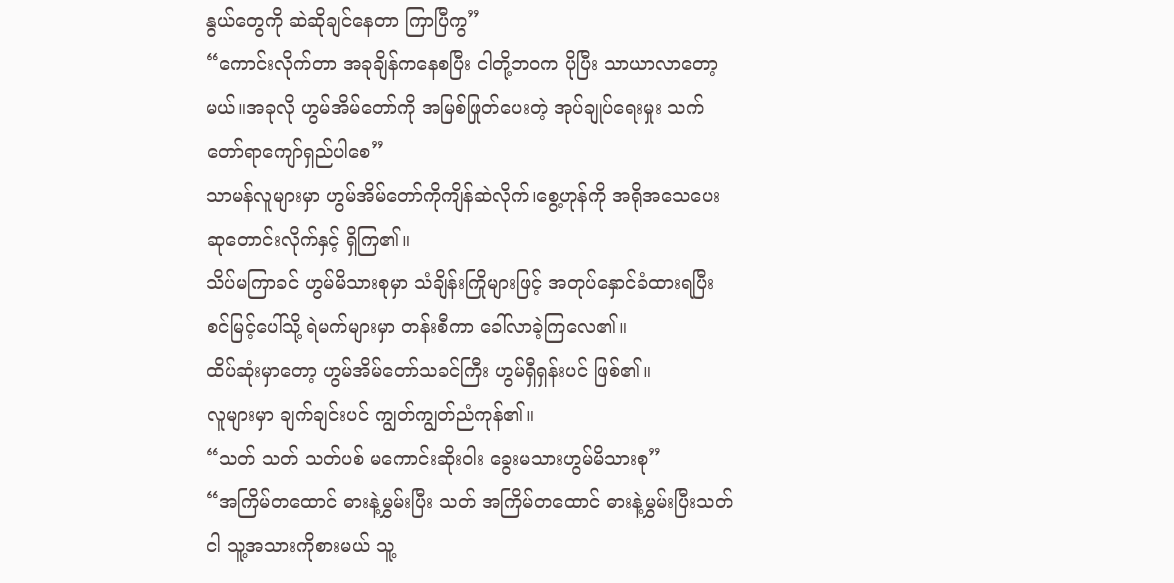နွယ်တွေကို ဆဲဆိုချင်နေတာ ကြာပြီကွ”
“ကောင်းလိုက်တာ အခုချိန်ကနေစပြီး ငါတို့ဘဝက ပိုပြီး သာယာလာတော့မယ်။အခုလို ဟွမ်အိမ်တော်ကို အမြစ်ဖြုတ်ပေးတဲ့ အုပ်ချုပ်ရေးမှုး သက်တော်ရာကျော်ရှည်ပါစေ”
သာမန်လူများမှာ ဟွမ်အိမ်တော်ကိုကျိန်ဆဲလိုက်၊စွေ့ဟုန်ကို အရိုအသေပေး ဆုတောင်းလိုက်နှင့် ရှိကြ၏။
သိပ်မကြာခင် ဟွမ်မိသားစုမှာ သံချိန်းကြိုများဖြင့် အတုပ်နှောင်ခံထားရပြီး စင်မြင့်ပေါ်သို့ ရဲမက်များမှာ တန်းစီကာ ခေါ်လာခဲ့ကြလေ၏။
ထိပ်ဆုံးမှာတော့ ဟွမ်အိမ်တော်သခင်ကြီး ဟွမ်ရှီရှန်းပင် ဖြစ်၏။
လူများမှာ ချက်ချင်းပင် ကျွတ်ကျွတ်ညံကုန်၏။
“သတ် သတ် သတ်ပစ် မကောင်းဆိုးဝါး ခွေးမသားဟွမ်မိသားစု”
“အကြိမ်တထောင် ဓားနဲ့မွှမ်းပြီး သတ် အကြိမ်တထောင် ဓားနဲ့မွှမ်းပြီးသတ် ငါ သူ့အသားကိုစားမယ် သူ့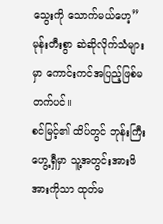သွေးကို သောက်မယ်ဟေ့”
မုန်းတီးစွာ ဆဲဆိုလိုက်သံများမှာ ကောင်းကင်အပြည့်ဖြစ်မတက်ပင်။
စင်မြင့်၏ ထိပ်တွင် ဘုန်းကြီး ဟွေ့ရှီမှာ သူ့အတွင်းအားဖိအားကိုသာ ထုတ်မ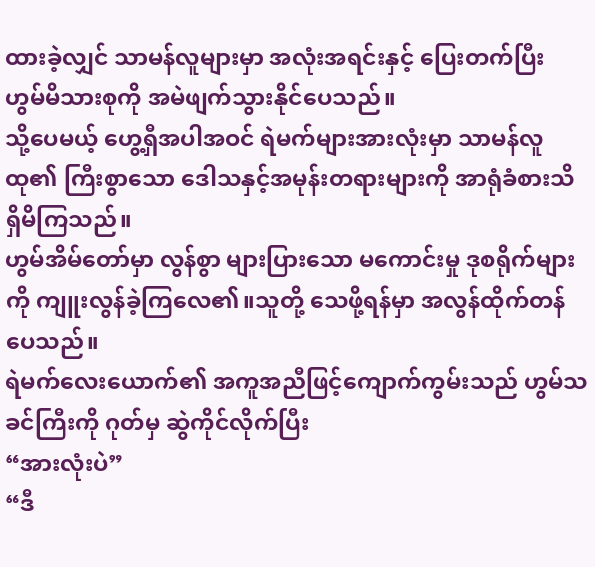ထားခဲ့လျှင် သာမန်လူများမှာ အလုံးအရင်းနှင့် ပြေးတက်ပြီး ဟွမ်မိသားစုကို အမဲဖျက်သွားနိုင်ပေသည်။
သို့ပေမယ့် ဟွေ့ရှီအပါအဝင် ရဲမက်များအားလုံးမှာ သာမန်လူထု၏ ကြီးစွာသော ဒေါသနှင့်အမုန်းတရားများကို အာရုံခံစားသိရှိမိကြသည်။
ဟွမ်အိမ်တော်မှာ လွန်စွာ များပြားသော မကောင်းမှု ဒုစရိုက်များကို ကျူးလွန်ခဲ့ကြလေ၏။သူတို့‌ သေဖို့ရန်မှာ အလွန်ထိုက်တန်ပေသည်။
ရဲမက်လေးယောက်၏ အကူအညီဖြင့်ကျောက်ကွမ်းသည် ဟွမ်သခင်ကြီးကို ဂုတ်မှ ဆွဲကိုင်လိုက်ပြီး
“အားလုံးပဲ”
“ဒီ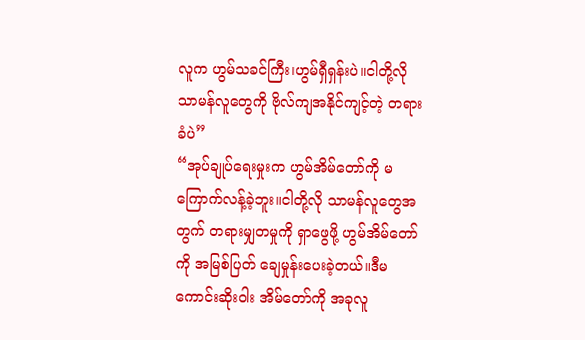လူက ဟွမ်သခင်ကြီး၊ဟွမ်ရှီရှန်းပဲ။ငါတို့လို သာမန်လူတွေကို ဗိုလ်ကျအနိုင်ကျင့်တဲ့ တရားခံပဲ”
“အုပ်ချုပ်ရေးမှုးက ဟွမ်အိမ်တော်ကို မကြောက်လန့်ခဲ့ဘူး။ငါတို့လို သာမန်လူတွေအတွက် တရားမျှတမှုကို ရှာဖွေဖို့ ဟွမ်အိမ်တော်ကို အမြစ်ပြတ် ချေမှုန်းပေးခဲ့တယ်။ဒီမကောင်းဆိုးဝါး အိမ်တော်ကို အခုလူ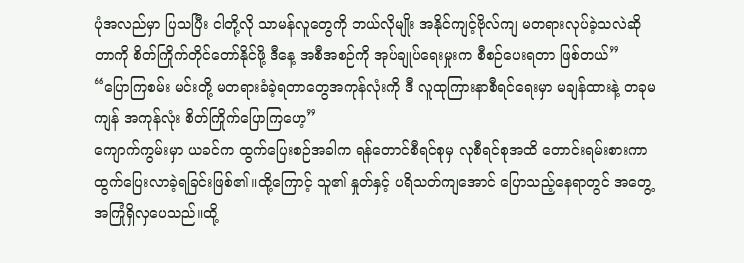ပုံအလည်မှာ ပြသပြီး ငါတို့လို သာမန်လူတွေကို ဘယ်လိုမျိုး အနိုင်ကျင့်ဗိုလ်ကျ မတရားလုပ်ခဲ့သလဲဆိုတာကို စိတ်ကြိုက်တိုင်တော်နိုင်ဖို့ ဒီ‌နေ့ အစီအစဉ်ကို အုပ်ချုပ်ရေးမှုးက စီစဉ်ပေးရတာ ဖြစ်တယ်”
“ပြောကြစမ်း မင်းတို့ မတရားခံခဲ့ရတာတွေအကုန်လုံးကို ဒီ လူထုကြားနာစီရင်ရေးမှာ မချန်ထားနဲ့ တခုမကျန် အကုန်လုံး စိတ်ကြိုက်ပြောကြဟေ့”
ကျောက်ကွမ်းမှာ ယခင်က ထွက်ပြေးစဉ်အခါက ရန်တောင်စီရင်စုမှ လုစီရင်စုအထိ တောင်းရမ်းစားကာ ထွက်ပြေးလာခဲ့ရခြင်းဖြစ်၏။ထို့ကြောင့် သူ၏ နှုတ်နှင့် ပရိသတ်ကျအောင် ပြောသည့်နေရာတွင် အတွေ့အကြုံရှိလှပေသည်။ထို့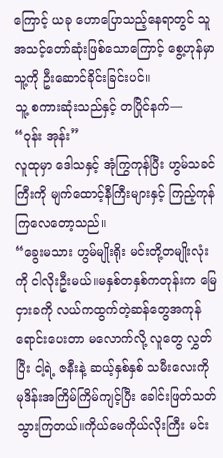ကြောင့် ယခု ဟောပြောသည့်နေရာတွင် သူ အသင့်တော်ဆုံးဖြစ်သောကြောင့် စွေ့ဟုန်မှာ သူ့ကို ဦးဆောင်ခိုင်းခြင်းပင်။
သူ့ စကားဆုံးသည်နှင့် တပြိုင်နက်—
“ဝုန်း အုန်း”
လူထုမှာ ဒေါသနှင့် အုံကြွကုန်ပြီး ဟွမ်သခင်ကြီးကို မျက်ထောင့်နီကြီးများနှင့် ကြည့်ကုန်ကြလေတော့သည်။
“ခွေးမသား ဟွမ်မျိုးရိုး မင်းတို့တမျိုးလုံးကို ငါလိုးဦးမယ်။မနှစ်တနှစ်ကတုန်းက မြေငှားခကို လယ်ကထွက်တဲ့ဆန်‌တွေအကုန်ရောင်းပေးတာ မလောက်လို့ လူတွေ လွှတ်ပြီး ငါ့ရဲ့ ဇနီးနဲ့ ဆယ့်နှစ်နှစ် သမီးလေးကို မုဒိန်းအကြိမ်ကြိမ်ကျင့်ပြီး ခေါင်းဖြတ်သတ်သွားကြတယ်။ကိုယ်မေကိုယ်လိုးကြီး မင်း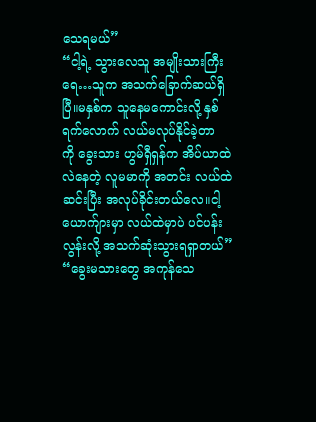သေရမယ်”
“ငါ့ရဲ့ သွားလေသူ အမျိုးသားကြီးရေ…သူက အသက်ခြောက်ဆယ်ရှိပြီ။မနှစ်က သူနေမကောင်းလို့ နှစ်ရက်လောက် လယ်မလုပ်နိုင်ခဲ့တာကို ‌ခွေးသား ဟွမ်ရှီရှန်က အိပ်ယာထဲလဲနေတဲ့ လူမမာ‌ကို အတင်း လယ်ထဲဆင်းပြီး အလုပ်ခိုင်းတယ်လေ။ငါ့ ယောက်ျားမှာ လယ်ထဲမှာပဲ ပင်ပန်းလွန်းလို့ အသက်ဆုံးသွားရရှာတယ်”
“ခွေးမသားတွေ အကုန်သေ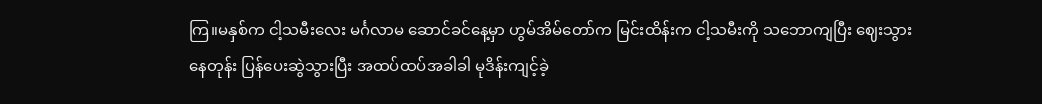ကြ။မနှစ်က ငါ့သမီးလေး မင်္ဂလာမ ဆောင်ခင်နေ့မှာ ဟွမ်အိမ်တော်က မြင်းထိန်းက ငါ့သမီးကို သဘောကျပြီး ဈေးသွားနေတုန်း ပြန်ပေးဆွဲသွားပြီး အထပ်ထပ်အခါခါ မုဒိန်းကျင့်ခဲ့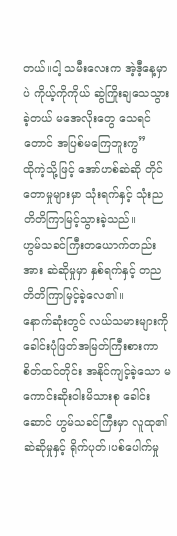တယ်။ငါ့ သမီးလေးက အဲ့ဒီ့နေ့မှာပဲ ကိုယ့်ကိုကိုယ် ဆွဲကြိုးချသေသွားခဲ့တယ် မအေလိုးတွေ သေရင်တောင် အပြစ်မကြေဘူးကွ”
ထိုကဲ့သို့ဖြင့် အော်ဟစ်ဆဲဆို တိုင်တောမှုများမှာ သုံးရက်နှင့် သုံးညတိတိကြာမြင့်သွားခဲ့သည်။
ဟွမ်သခင်ကြီးတယောက်တည်းအား ဆဲဆိုမှုမှာ နှစ်ရက်နှင့် တညတိတိကြာမြင့်ခဲ့လေ၏။
နောက်ဆုံးတွင် လယ်သမားများကို ခေါင်းပုံဖြတ်အမြတ်ကြီးစားကာ စိတ်ထင်တိုင်း အနိုင်ကျင့်ခဲ့သော မကောင်းဆိုးဝါးမိသားစု ခေါင်းဆောင် ဟွမ်သခင်ကြီးမှာ လူထု၏ ဆဲဆိုမှုနှင့် ရိုက်ပုတ်၊ပစ်ပေါက်မှု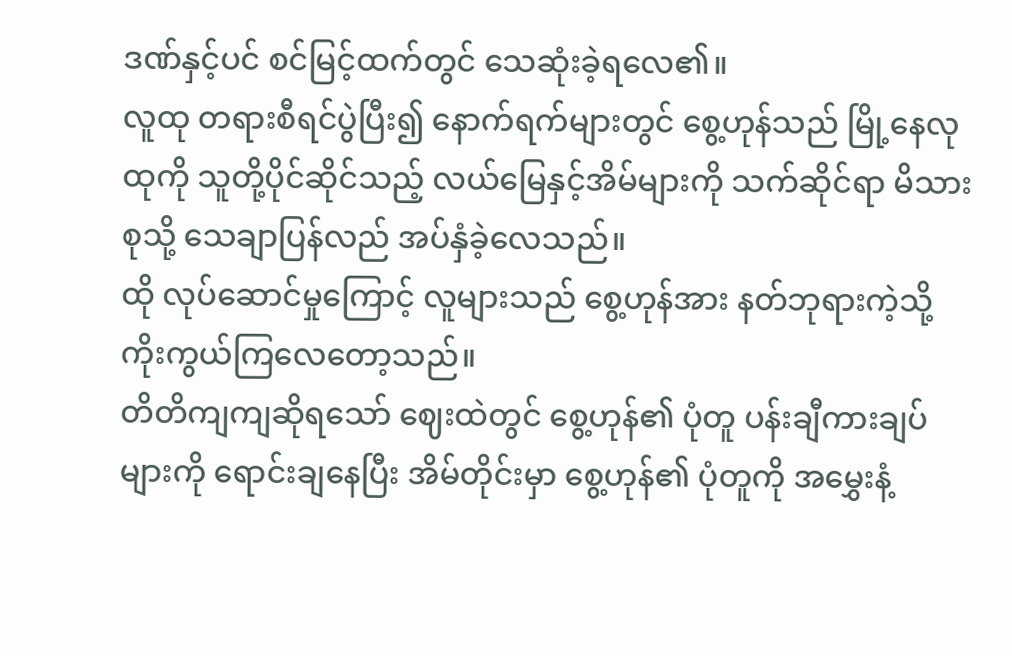ဒဏ်နှင့်ပင် စင်မြင့်ထက်တွင် သေဆုံးခဲ့ရလေ၏။
လူထု တရားစီရင်ပွဲပြီး၍ နောက်ရက်များတွင် စွေ့ဟုန်သည် မြို့နေလုထုကို သူတို့ပိုင်ဆိုင်သည့် လယ်မြေနှင့်အိမ်များကို သက်ဆိုင်ရာ မိသားစုသို့ သေချာပြန်လည် အပ်နှံခဲ့လေသည်။
ထို လုပ်ဆောင်မှုကြောင့် လူများသည် စွေ့ဟုန်အား နတ်ဘုရားကဲ့သို့ ကိုးကွယ်ကြလေတော့သည်။
တိတိကျကျဆိုရသော် ဈေးထဲတွင် စွေ့ဟုန်၏ ပုံတူ ပန်းချီကားချပ်များကို ရောင်းချနေပြီး အိမ်တိုင်းမှာ စွေ့ဟုန်၏ ပုံတူကို အမွှေးနံ့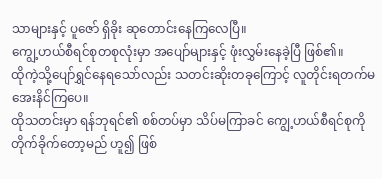သာများနှင့် ပူဇော် ရှိခိုး ဆုတောင်းနေကြလေပြီ။
ကျွေ့ဟယ်စီရင်စုတစုလုံးမှာ အပျော်များနှင့် ဖုံးလွှမ်းနေခဲ့ပြီ ဖြစ်၏။
ထိုကဲ့သို့ပျော်ရွှင်နေရသော်လည်း သတင်းဆိုးတခုကြောင့် လူတိုင်းရတက်မအေးနိင်ကြပေ။
ထိုသတင်းမှာ ရန်ဘုရင်၏ စစ်တပ်မှာ သိပ်မကြာခင် ကျွေ့ဟယ်စီရင်စုကို တိုက်ခိုက်တော့မည် ဟူ၍ ဖြစ်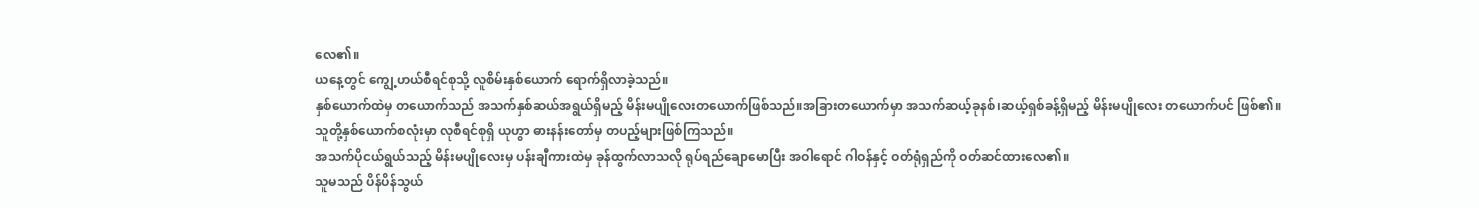လေ၏။
ယနေ့တွင် ကျွေ့ဟယ်စီရင်စုသို့ လူစိမ်းနှစ်ယောက် ရောက်ရှိလာခဲ့သည်။
နှစ်ယောက်ထဲမှ တယောက်သည် အသက်နှစ်ဆယ်အရွယ်ရှိမည့် မိန်းမပျိုလေးတယောက်ဖြစ်သည်။အခြားတယောက်မှာ အသက်ဆယ့်ခုနစ်၊ဆယ့်ရှစ်ခန့်ရှိမည့် မိန်းမပျိုလေး တယောက်ပင် ဖြစ်၏။
သူတို့နှစ်ယောက်စလုံးမှာ လုစီရင်စုရှိ ယုဟွာ ဓားနန်းတော်မှ တပည့်များဖြစ်ကြသည်။
အသက်ပိုငယ်ရွယ်သည့် မိန်းမပျိုလေးမှ ပန်းချီကားထဲမှ ခုန်ထွက်လာသလို ရုပ်ရည်ချောမောပြီး အဝါရောင် ဂါဝန်နှင့် ဝတ်ရုံရှည်ကို ဝတ်ဆင်ထားလေ၏။
သူမသည် ပိန်ပိန်သွယ်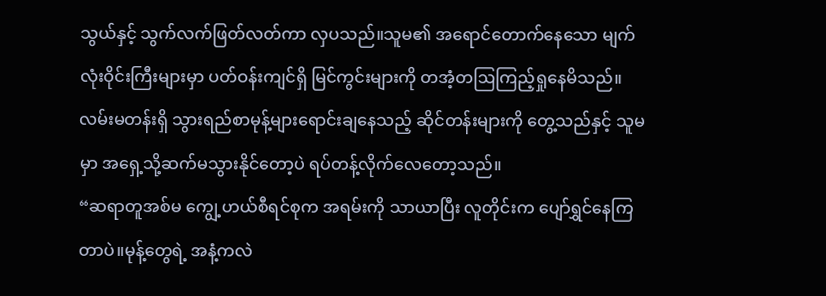သွယ်နှင့် သွက်လက်ဖြတ်လတ်ကာ လှပသည်။သူမ၏ အရောင်တောက်နေသော မျက်လုံးဝိုင်းကြီးများမှာ ပတ်ဝန်းကျင်ရှိ မြင်ကွင်းများကို တအံ့တဩကြည့်ရှုနေမိသည်။လမ်းမတန်းရှိ သွားရည်စာမုန့်များရောင်းချနေသည့် ဆိုင်တန်းများကို တွေ့သည်နှင့် သူမမှာ အရှေ့သို့ဆက်မသွားနိုင်တော့ပဲ ရပ်တန့်လိုက်လေတော့သည်။
“ဆရာတူအစ်မ ကျွေ့ဟယ်စီရင်စုက အရမ်းကို သာယာပြီး လူတိုင်းက ပျော်ရွှင်နေကြတာပဲ။မုန့်တွေရဲ့ အနံ့ကလဲ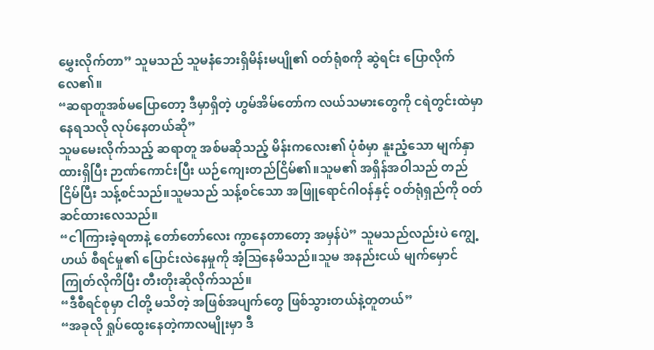မွှေးလိုက်တာ” သူမသည် သူမနံဘေးရှိမိန်းမပျို၏ ဝတ်ရုံစကို ဆွဲရင်း ပြောလိုက်လေ၏။
“ဆရာတူအစ်မပြောတော့ ဒီမှာရှိတဲ့ ဟွမ်အိမ်တော်က လယ်သမားတွေကို ငရဲတွင်းထဲမှာနေရသလို လုပ်နေတယ်ဆို”
သူမမေးလိုက်သည့် ဆရာတူ အစ်မဆိုသည့် မိန်းကလေး၏ ပုံစံမှာ နူးညံ့သော မျက်နှာထားရှိပြီး ဉာဏ်ကောင်းပြီး ယဉ်ကျေးတည်ငြိမ်၏။သူမ၏ အရှိန်အဝါသည် တည်ငြိမ်ပြီး သန့်စင်သည်။သူမသည် သန့်စင်သော အဖြူရောင်ဂါဝန်နှင့် ဝတ်ရုံရှည်ကို ဝတ်ဆင်ထားလေသည်။
“ငါကြားခဲ့ရတာနဲ့ တော်တော်လေး ကွာနေတာတော့ အမှန်ပဲ” သူမသည်လည်းပဲ ကျွေ့ဟယ် စီရင်မှု၏ ပြောင်းလဲနေမှုကို အံ့ဩနေမိသည်။သူမ အနည်းငယ် မျက်မှောင်ကြုတ်လိုကိပြီး တီးတိုး‌ဆိုလိုက်သည်။
“ဒီစီရင်စုမှာ ငါတို့ မသိတဲ့ အဖြစ်အပျက်တွေ ဖြစ်သွားတယ်နဲ့တူတယ်”
“အခုလို ရှုပ်ထွေးနေတဲ့ကာလမျိုးမှာ ဒီ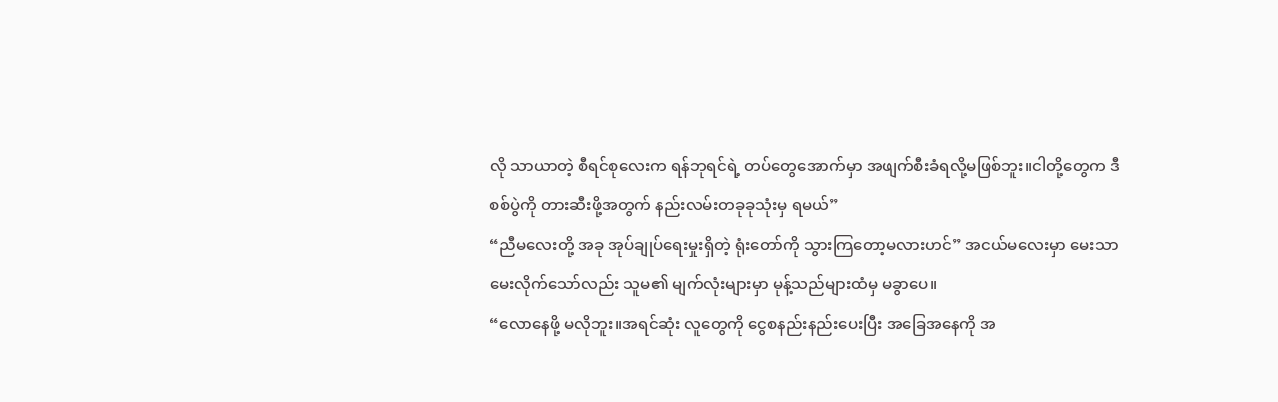လို သာယာတဲ့ စီရင်စုလေးက ရန်ဘုရင်ရဲ့ တပ်တွေအောက်မှာ အဖျက်စီးခံရလို့မဖြစ်ဘူး။ငါတို့တွေက ဒီစစ်ပွဲကို တားဆီးဖို့အတွက် နည်းလမ်းတခုခုသုံးမှ ရမယ်”
“ညီမလေးတို့ အခု အုပ်ချုပ်ရေးမှုးရှိတဲ့ ရုံးတော်ကို သွားကြတော့မလားဟင်” အငယ်မလေးမှာ မေးသာမေးလိုက်သော်လည်း သူမ၏ မျက်လုံးများမှာ မုန့်သည်များထံမှ မခွာပေ။
“လောနေဖို့ မလိုဘူး။အရင်ဆုံး လူတွေကို ငွေစနည်းနည်းပေးပြီး အခြေအနေကို အ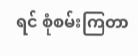ရင် စုံစမ်းကြတာ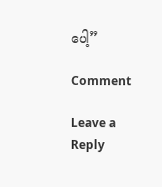ပေါ့”

Comment

Leave a Reply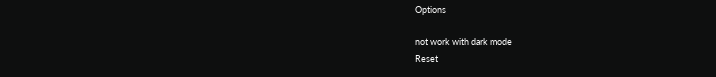Options

not work with dark mode
Reset